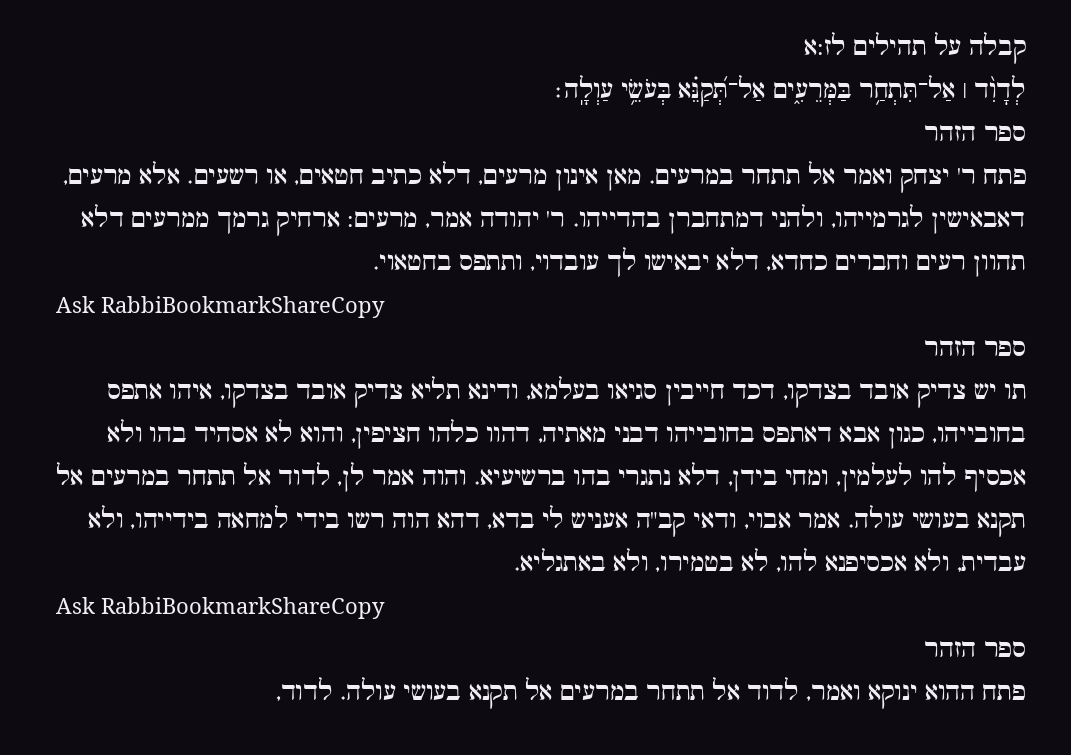קבלה על תהילים לז:א
לְדָוִ֨ד ׀ אַל־תִּתְחַ֥ר בַּמְּרֵעִ֑ים אַל־תְּ֝קַנֵּ֗א בְּעֹשֵׂ֥י עַוְלָֽה׃
ספר הזהר
פתח ר' יצחק ואמר אל תתחר במרעים. מאן אינון מרעים, דלא כתיב חטאים, או רשעים. אלא מרעים, דאבאישין לגרמייהו, ולהני דמתחברן בהדייהו. ר' יהודה אמר, מרעים: ארחיק גרמך ממרעים דלא תהוון רעים וחברים כחדא, דלא יבאישו לך עובדוי, ותתפס בחטאוי.
Ask RabbiBookmarkShareCopy
ספר הזהר
תו יש צדיק אובד בצדקו, דכד חייבין סגיאו בעלמא, ודינא תליא צדיק אובד בצדקו, איהו אתפס בחובייהו, כגון אבא דאתפס בחובייהו דבני מאתיה, דהוו כלהו חציפין, והוא לא אסהיד בהו ולא אכסיף להו לעלמין, ומחי בידן, דלא נתגרי בהו ברשיעיא. והוה אמר לן, לדוד אל תתחר במרעים אל תקנא בעושי עולה. אמר אבוי, ודאי קב"ה אעניש לי בדא, דהא הוה רשו בידי למחאה בידייהו, ולא עבדית, ולא אכסיפנא להו, לא בטמירו, ולא באתגליא.
Ask RabbiBookmarkShareCopy
ספר הזהר
פתח ההוא ינוקא ואמר, לדוד אל תתחר במרעים אל תקנא בעושי עולה. לדוד,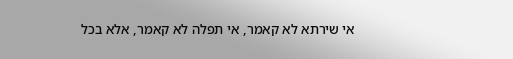אי שירתא לא קאמר, אי תפלה לא קאמר, אלא בכל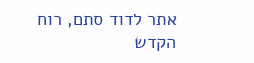אתר לדוד סתם, רוח הקדש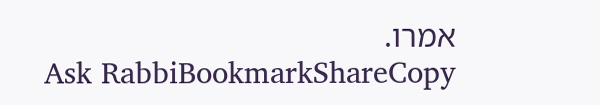אמרו.
Ask RabbiBookmarkShareCopy